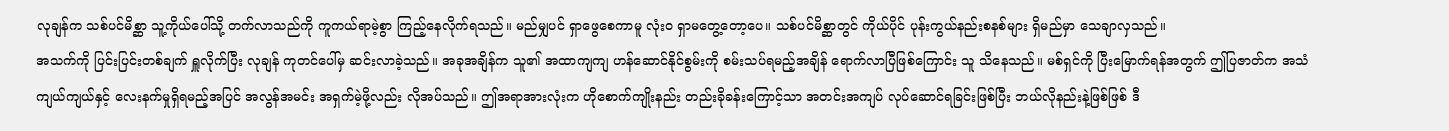လုချန်က သစ်ပင်မိစ္ဆာ သူ့ကိုယ်ပေါ်သို့ တက်လာသည်ကို ကူကယ်ရာမဲ့စွာ ကြည့်နေလိုက်ရသည်။ မည်မျှပင် ရှာဖွေစေကာမူ လုံးဝ ရှာမတွေ့တော့ပေ။ သစ်ပင်မိစ္ဆာတွင် ကိုယ်ပိုင် ပုန်းကွယ်နည်းစနစ်များ ရှိမည်မှာ သေချာလှသည်။
အသက်ကို ပြင်းပြင်းတစ်ချက် ရှူလိုက်ပြီး လုချန် ကုတင်ပေါ်မှ ဆင်းလာခဲ့သည်။ အခုအချိန်က သူ၏ အထာကျကျ ဟန်ဆောင်နိုင်စွမ်းကို စမ်းသပ်ရမည့်အချိန် ရောက်လာပြီဖြစ်ကြောင်း သူ သိနေသည်။ မစ်ရှင်ကို ပြီးမြောက်ရန်အတွက် ဤပြဇာတ်က အသံကျယ်ကျယ်နှင့် လေးနက်မှုရှိရမည့်အပြင် အလွန်အမင်း အရှက်မဲ့ဖို့လည်း လိုအပ်သည်။ ဤအရာအားလုံးက ဟိုစောက်ကျိုးနည်း တည်းခိုခန်းကြောင့်သာ အတင်းအကျပ် လုပ်ဆောင်ရခြင်းဖြစ်ပြီး ဘယ်လိုနည်းနဲ့ဖြစ်ဖြစ် ဒီ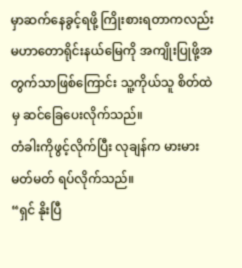မှာဆက်နေခွင့်ရဖို့ ကြိုးစားရတာကလည်း မဟာတောရိုင်းနယ်မြေကို အကျိုးပြုဖို့အတွက်သာဖြစ်ကြောင်း သူ့ကိုယ်သူ စိတ်ထဲမှ ဆင်ခြေပေးလိုက်သည်။
တံခါးကိုဖွင့်လိုက်ပြီး လုချန်က မားမားမတ်မတ် ရပ်လိုက်သည်။
“ရှင် နိုးပြီ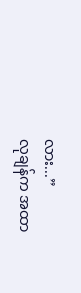လား...”
လုချန်က အထာ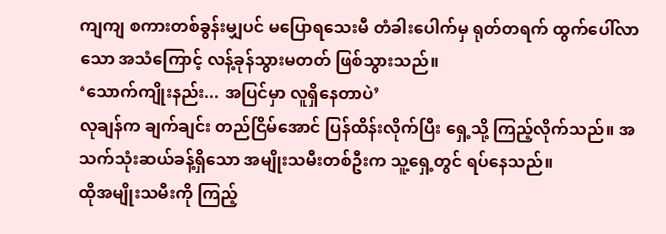ကျကျ စကားတစ်ခွန်းမျှပင် မပြောရသေးမီ တံခါးပေါက်မှ ရုတ်တရက် ထွက်ပေါ်လာသော အသံကြောင့် လန့်ခုန်သွားမတတ် ဖြစ်သွားသည်။
‘သောက်ကျိုးနည်း... အပြင်မှာ လူရှိနေတာပဲ’
လုချန်က ချက်ချင်း တည်ငြိမ်အောင် ပြန်ထိန်းလိုက်ပြီး ရှေ့သို့ ကြည့်လိုက်သည်။ အသက်သုံးဆယ်ခန့်ရှိသော အမျိုးသမီးတစ်ဦးက သူ့ရှေ့တွင် ရပ်နေသည်။
ထိုအမျိုးသမီးကို ကြည့်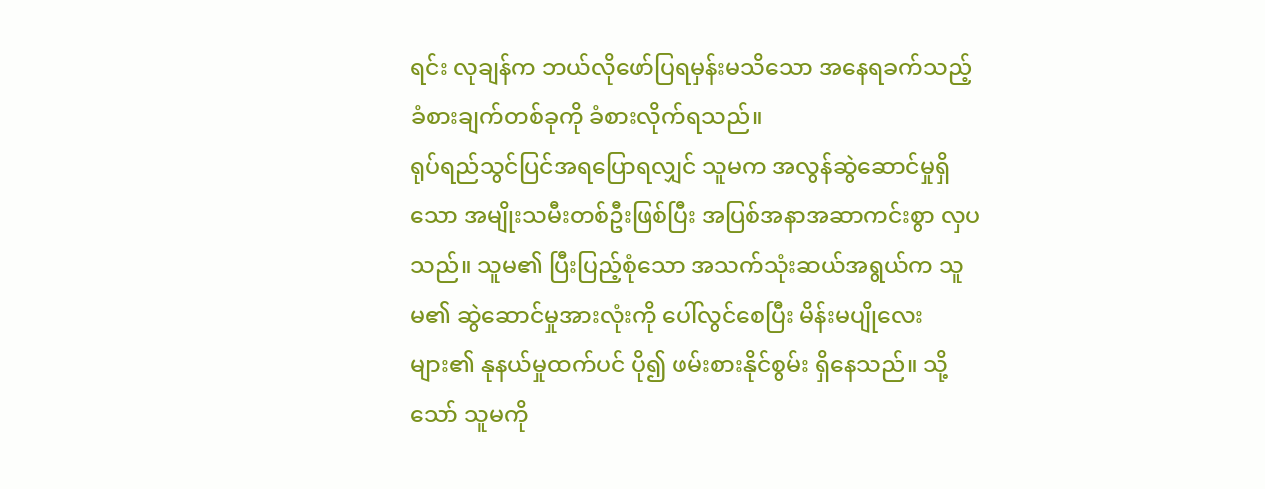ရင်း လုချန်က ဘယ်လိုဖော်ပြရမှန်းမသိသော အနေရခက်သည့် ခံစားချက်တစ်ခုကို ခံစားလိုက်ရသည်။
ရုပ်ရည်သွင်ပြင်အရပြောရလျှင် သူမက အလွန်ဆွဲဆောင်မှုရှိသော အမျိုးသမီးတစ်ဦးဖြစ်ပြီး အပြစ်အနာအဆာကင်းစွာ လှပသည်။ သူမ၏ ပြီးပြည့်စုံသော အသက်သုံးဆယ်အရွယ်က သူမ၏ ဆွဲဆောင်မှုအားလုံးကို ပေါ်လွင်စေပြီး မိန်းမပျိုလေးများ၏ နုနယ်မှုထက်ပင် ပို၍ ဖမ်းစားနိုင်စွမ်း ရှိနေသည်။ သို့သော် သူမကို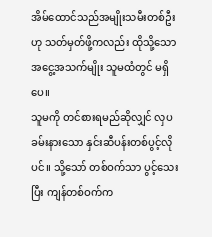အိမ်ထောင်သည်အမျိုးသမီးတစ်ဦးဟု သတ်မှတ်ဖို့ကလည်း ထိုသို့သော အငွေ့အသက်မျိုး သူမထံတွင် မရှိပေ။
သူမကို တင်စားရမည်ဆိုလျှင် လှပခမ်းနားသော နှင်းဆီပန်းတစ်ပွင့်လိုပင်။ သို့သော် တစ်ဝက်သာ ပွင့်သေးပြီး ကျန်တစ်ဝက်က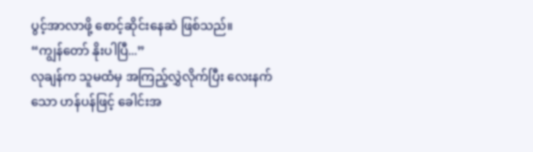ပွင့်အာလာဖို့ စောင့်ဆိုင်းနေဆဲ ဖြစ်သည်။
“ကျွန်တော် နိုးပါပြီ...”
လုချန်က သူမထံမှ အကြည့်လွှဲလိုက်ပြီး လေးနက်သော ဟန်ပန်ဖြင့် ခေါင်းအ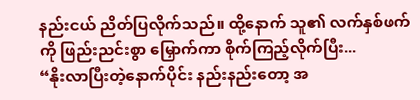နည်းငယ် ညိတ်ပြလိုက်သည်။ ထို့နောက် သူ၏ လက်နှစ်ဖက်ကို ဖြည်းညင်းစွာ မြှောက်ကာ စိုက်ကြည့်လိုက်ပြီး...
“နိုးလာပြီးတဲ့နောက်ပိုင်း နည်းနည်းတော့ အ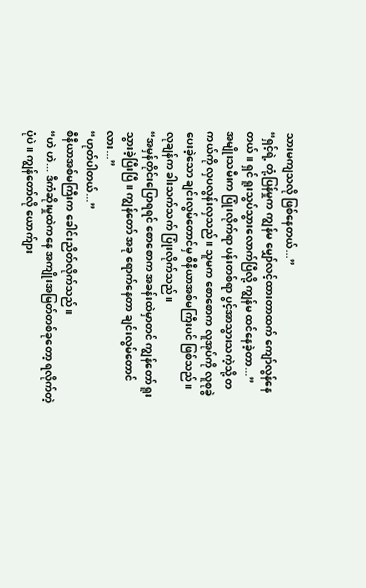သားမကျသလို ဖြစ်နေတယ်...”
“ရှင့်ရဲ့ တုံ့ပြန်မှုက ကျွန်မ မျှော်လင့်ထားတာထက် ကျော်လွန်နေတယ်။ ရှင် ရူးသွပ်သွားလောက်ပြီလို့ ကျွန်မ ထင်နေခဲ့တာ...”
အမျိုးသမီးက ပြုံးလိုက်ရာ ပန်းတစ်ရာ ပွင့်အာသွားသကဲ့သို့ တကယ်ကို လှပလွန်းလှသည်။ သူမက စောစောက လူအုပ်ကို လူစုခွဲပေးခဲ့သော ချင်းလွမ်တောင်မှ စီနီယာအစ်မကြီးပင် ဖြစ်သည်။
လုချန်က ခါးသက်သက် ပြုံးလိုက်သည်။
“အမှန်တိုင်းပြောရရင် စောစောက အခန်းထဲမှာတင် ကျွန်တော် ရူးသွားခဲ့ပြီးပြီ။ ကျွန်တော် အခု ရောက်နေတာ ချင်းလွမ်တောင်လား...”
“ဟုတ်ပါတယ်...”
စီနီယာအစ်မကြီးက ခေါင်းညိတ်လိုက်သည်။
“ဟဲ ဟဲ... ဒီကံဆိုးမှုထဲကနေ အကျိုးအမြတ်တစ်ခုတော့ ရလိုက်တဲ့ပုံပဲ။ ကျွန်တော်လို ယောက်ျား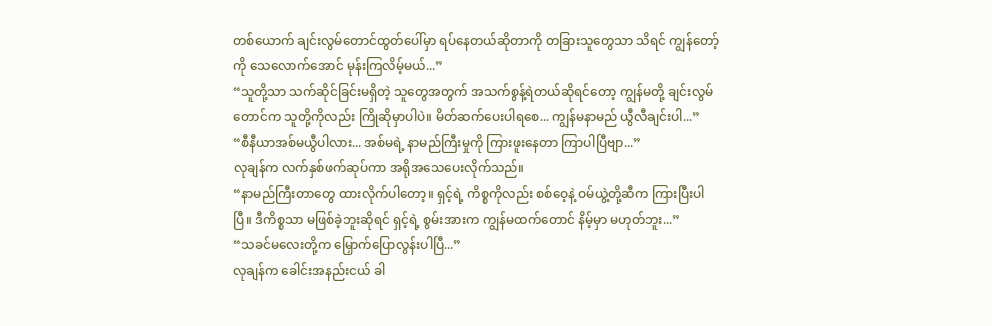တစ်ယောက် ချင်းလွမ်တောင်ထွတ်ပေါ်မှာ ရပ်နေတယ်ဆိုတာကို တခြားသူတွေသာ သိရင် ကျွန်တော့်ကို သေလောက်အောင် မုန်းကြလိမ့်မယ်...”
“သူတို့သာ သက်ဆိုင်ခြင်းမရှိတဲ့ သူတွေအတွက် အသက်စွန့်ရဲတယ်ဆိုရင်တော့ ကျွန်မတို့ ချင်းလွမ်တောင်က သူတို့ကိုလည်း ကြိုဆိုမှာပါပဲ။ မိတ်ဆက်ပေးပါရစေ... ကျွန်မနာမည် ယွီလီချင်းပါ...”
“စီနီယာအစ်မယွီပါလား... အစ်မရဲ့ နာမည်ကြီးမှုကို ကြားဖူးနေတာ ကြာပါပြီဗျာ...”
လုချန်က လက်နှစ်ဖက်ဆုပ်ကာ အရိုအသေပေးလိုက်သည်။
“နာမည်ကြီးတာတွေ ထားလိုက်ပါတော့။ ရှင့်ရဲ့ ကိစ္စကိုလည်း စစ်ဝေ့နဲ့ ဝမ်ယွဲ့တို့ဆီက ကြားပြီးပါပြီ။ ဒီကိစ္စသာ မဖြစ်ခဲ့ဘူးဆိုရင် ရှင့်ရဲ့ စွမ်းအားက ကျွန်မထက်တောင် နိမ့်မှာ မဟုတ်ဘူး...”
“သခင်မလေးတို့က မြှောက်ပြောလွန်းပါပြီ...”
လုချန်က ခေါင်းအနည်းငယ် ခါ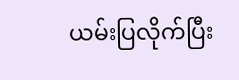ယမ်းပြလိုက်ပြီး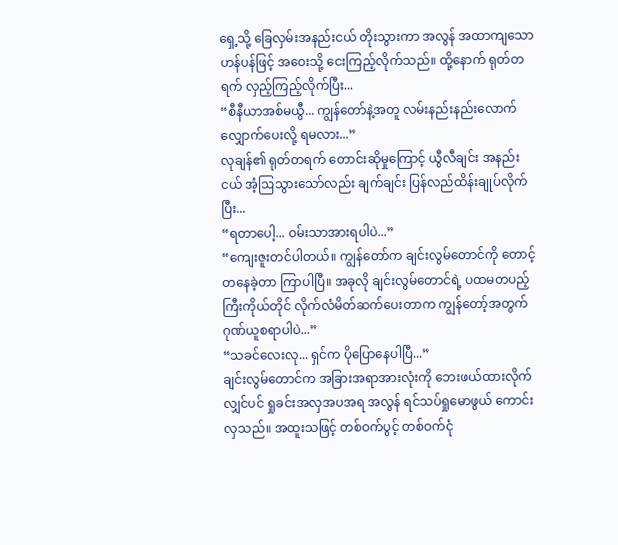ရှေ့သို့ ခြေလှမ်းအနည်းငယ် တိုးသွားကာ အလွန် အထာကျသော ဟန်ပန်ဖြင့် အဝေးသို့ ငေးကြည့်လိုက်သည်။ ထို့နောက် ရုတ်တရက် လှည့်ကြည့်လိုက်ပြီး...
“စီနီယာအစ်မယွီ... ကျွန်တော်နဲ့အတူ လမ်းနည်းနည်းလောက် လျှောက်ပေးလို့ ရမလား...”
လုချန်၏ ရုတ်တရက် တောင်းဆိုမှုကြောင့် ယွီလီချင်း အနည်းငယ် အံ့ဩသွားသော်လည်း ချက်ချင်း ပြန်လည်ထိန်းချုပ်လိုက်ပြီး...
“ရတာပေါ့... ဝမ်းသာအားရပါပဲ...”
“ကျေးဇူးတင်ပါတယ်။ ကျွန်တော်က ချင်းလွမ်တောင်ကို တောင့်တနေခဲ့တာ ကြာပါပြီ။ အခုလို ချင်းလွမ်တောင်ရဲ့ ပထမတပည့်ကြီးကိုယ်တိုင် လိုက်လံမိတ်ဆက်ပေးတာက ကျွန်တော့်အတွက် ဂုဏ်ယူစရာပါပဲ...”
“သခင်လေးလု... ရှင်က ပိုပြောနေပါပြီ...”
ချင်းလွမ်တောင်က အခြားအရာအားလုံးကို ဘေးဖယ်ထားလိုက်လျှင်ပင် ရှုခင်းအလှအပအရ အလွန် ရင်သပ်ရှုမောဖွယ် ကောင်းလှသည်။ အထူးသဖြင့် တစ်ဝက်ပွင့် တစ်ဝက်ငုံ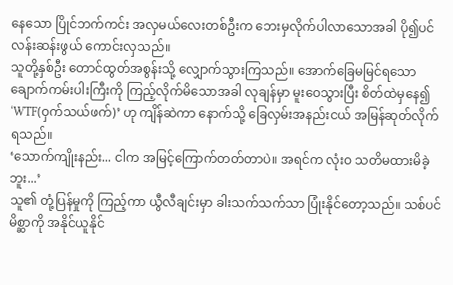နေသော ပြိုင်ဘက်ကင်း အလှမယ်လေးတစ်ဦးက ဘေးမှလိုက်ပါလာသောအခါ ပို၍ပင် လန်းဆန်းဖွယ် ကောင်းလှသည်။
သူတို့နှစ်ဦး တောင်ထွတ်အစွန်းသို့ လျှောက်သွားကြသည်။ အောက်ခြေမမြင်ရသော ချောက်ကမ်းပါးကြီးကို ကြည့်လိုက်မိသောအခါ လုချန်မှာ မူးဝေသွားပြီး စိတ်ထဲမှနေ၍ ‘WTF(ဝှက်သယ်ဖက်)’ ဟု ကျိန်ဆဲကာ နောက်သို့ ခြေလှမ်းအနည်းငယ် အမြန်ဆုတ်လိုက်ရသည်။
‘သောက်ကျိုးနည်း... ငါက အမြင့်ကြောက်တတ်တာပဲ။ အရင်က လုံးဝ သတိမထားမိခဲ့ဘူး...’
သူ၏ တုံ့ပြန်မှုကို ကြည့်ကာ ယွီလီချင်းမှာ ခါးသက်သက်သာ ပြုံးနိုင်တော့သည်။ သစ်ပင်မိစ္ဆာကို အနိုင်ယူနိုင်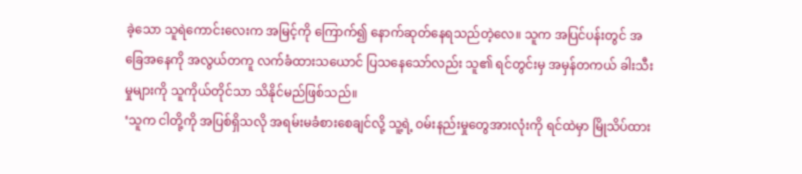ခဲ့သော သူရဲကောင်းလေးက အမြင့်ကို ကြောက်၍ နောက်ဆုတ်နေရသည်တဲ့လေ။ သူက အပြင်ပန်းတွင် အခြေအနေကို အလွယ်တကူ လက်ခံထားသယောင် ပြသနေသော်လည်း သူ၏ ရင်တွင်းမှ အမှန်တကယ် ခါးသီးမှုများကို သူကိုယ်တိုင်သာ သိနိုင်မည်ဖြစ်သည်။
‘သူက ငါတို့ကို အပြစ်ရှိသလို အရမ်းမခံစားစေချင်လို့ သူ့ရဲ့ ဝမ်းနည်းမှုတွေအားလုံးကို ရင်ထဲမှာ မြိုသိပ်ထား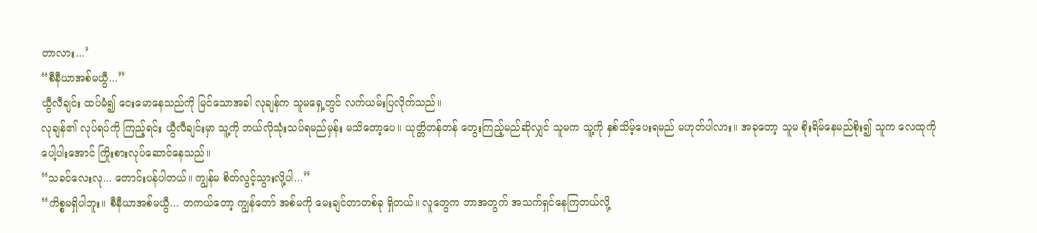တာလား...’
“စီနီယာအစ်မယွီ...”
ယွီလီချင်း ထပ်မံ၍ ငေးမောနေသည်ကို မြင်သောအခါ လုချန်က သူမရှေ့တွင် လက်ယမ်းပြလိုက်သည်။
လုချန်၏ လုပ်ရပ်ကို ကြည့်ရင်း ယွီလီချင်းမှာ သူ့ကို ဘယ်လိုသုံးသပ်ရမည်မှန်း မသိတော့ပေ။ ယုတ္တိတန်တန် တွေးကြည့်မည်ဆိုလျှင် သူမက သူ့ကို နှစ်သိမ့်ပေးရမည် မဟုတ်ပါလား။ အခုတော့ သူမ စိုးရိမ်နေမည်စိုး၍ သူက လေထုကို ပေါ့ပါးအောင် ကြိုးစားလုပ်ဆောင်နေသည်။
“သခင်လေးလု... တောင်းပန်ပါတယ်။ ကျွန်မ စိတ်လွင့်သွားလို့ပါ...”
“ကိစ္စမရှိပါဘူး။ စီနီယာအစ်မယွီ... တကယ်တော့ ကျွန်တော် အစ်မကို မေးချင်တာတစ်ခု ရှိတယ်။ လူတွေက ဘာအတွက် အသက်ရှင်နေကြတယ်လို့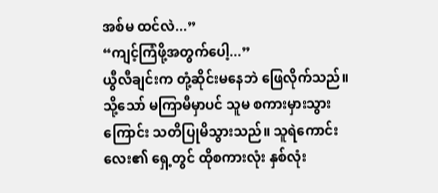အစ်မ ထင်လဲ...”
“ကျင့်ကြံဖို့အတွက်ပေါ့...”
ယွီလီချင်းက တုံ့ဆိုင်းမနေဘဲ ဖြေလိုက်သည်။ သို့သော် မကြာမီမှာပင် သူမ စကားမှားသွားကြောင်း သတိပြုမိသွားသည်။ သူရဲကောင်းလေး၏ ရှေ့တွင် ထိုစကားလုံး နှစ်လုံး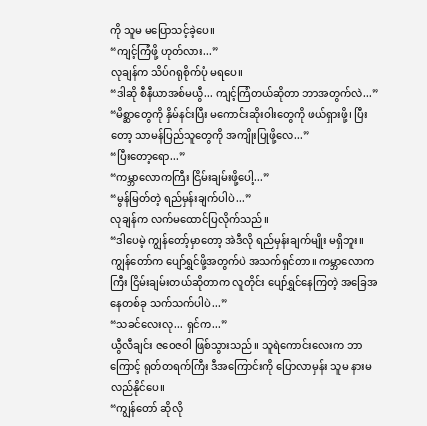ကို သူမ မပြောသင့်ခဲ့ပေ။
“ကျင့်ကြံဖို့ ဟုတ်လား...”
လုချန်က သိပ်ဂရုစိုက်ပုံ မရပေ။
“ဒါဆို စီနီယာအစ်မယွီ... ကျင့်ကြံတယ်ဆိုတာ ဘာအတွက်လဲ...”
“မိစ္ဆာတွေကို နှိမ်နင်းပြီး မကောင်းဆိုးဝါးတွေကို ဖယ်ရှားဖို့၊ ပြီးတော့ သာမန်ပြည်သူတွေကို အကျိုးပြုဖို့လေ...”
“ပြီးတော့ရော...”
“ကမ္ဘာလောကကြီး ငြိမ်းချမ်းဖို့ပေါ့...”
“မွန်မြတ်တဲ့ ရည်မှန်းချက်ပါပဲ...”
လုချန်က လက်မထောင်ပြလိုက်သည်။
“ဒါပေမဲ့ ကျွန်တော့်မှာတော့ အဲဒီလို ရည်မှန်းချက်မျိုး မရှိဘူး။ ကျွန်တော်က ပျော်ရွှင်ဖို့အတွက်ပဲ အသက်ရှင်တာ။ ကမ္ဘာလောကကြီး ငြိမ်းချမ်းတယ်ဆိုတာက လူတိုင်း ပျော်ရွှင်နေကြတဲ့ အခြေအနေတစ်ခု သက်သက်ပါပဲ...”
“သခင်လေးလု... ရှင်က...”
ယွီလီချင်း ဇဝေဇဝါ ဖြစ်သွားသည်။ သူရဲကောင်းလေးက ဘာကြောင့် ရုတ်တရက်ကြီး ဒီအကြောင်းကို ပြောလာမှန်း သူမ နားမလည်နိုင်ပေ။
“ကျွန်တော် ဆိုလို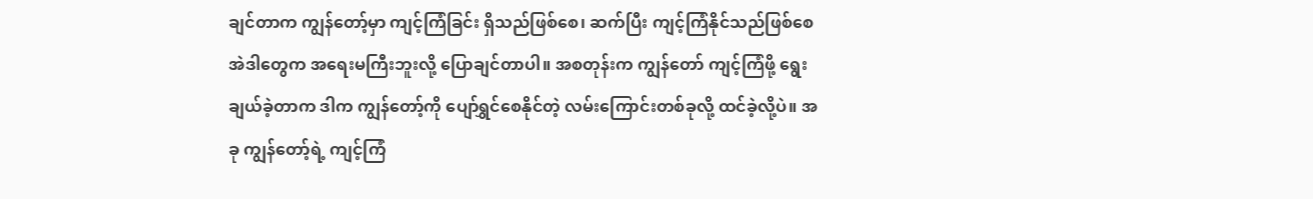ချင်တာက ကျွန်တော့်မှာ ကျင့်ကြံခြင်း ရှိသည်ဖြစ်စေ၊ ဆက်ပြီး ကျင့်ကြံနိုင်သည်ဖြစ်စေ အဲဒါတွေက အရေးမကြီးဘူးလို့ ပြောချင်တာပါ။ အစတုန်းက ကျွန်တော် ကျင့်ကြံဖို့ ရွေးချယ်ခဲ့တာက ဒါက ကျွန်တော့်ကို ပျော်ရွှင်စေနိုင်တဲ့ လမ်းကြောင်းတစ်ခုလို့ ထင်ခဲ့လို့ပဲ။ အခု ကျွန်တော့်ရဲ့ ကျင့်ကြံ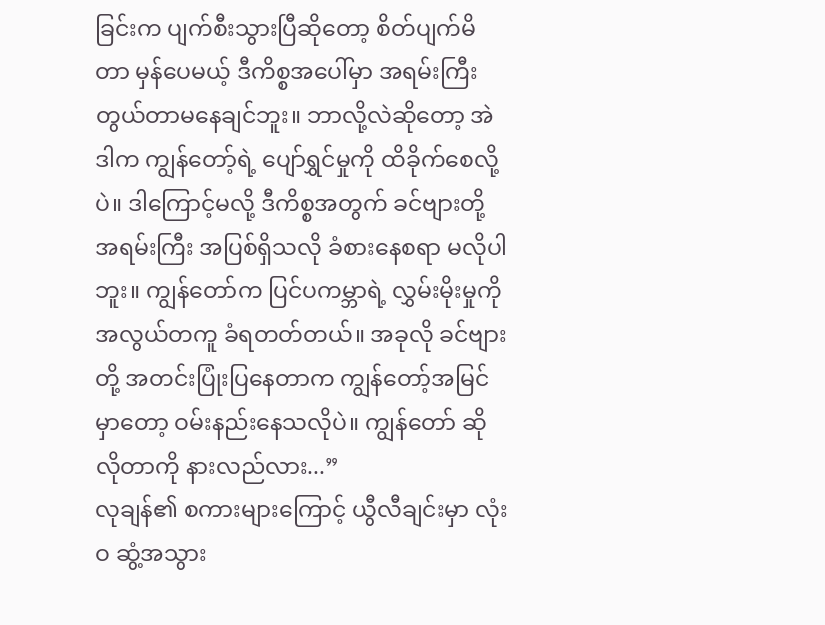ခြင်းက ပျက်စီးသွားပြီဆိုတော့ စိတ်ပျက်မိတာ မှန်ပေမယ့် ဒီကိစ္စအပေါ်မှာ အရမ်းကြီး တွယ်တာမနေချင်ဘူး။ ဘာလို့လဲဆိုတော့ အဲဒါက ကျွန်တော့်ရဲ့ ပျော်ရွှင်မှုကို ထိခိုက်စေလို့ပဲ။ ဒါကြောင့်မလို့ ဒီကိစ္စအတွက် ခင်ဗျားတို့ အရမ်းကြီး အပြစ်ရှိသလို ခံစားနေစရာ မလိုပါဘူး။ ကျွန်တော်က ပြင်ပကမ္ဘာရဲ့ လွှမ်းမိုးမှုကို အလွယ်တကူ ခံရတတ်တယ်။ အခုလို ခင်ဗျားတို့ အတင်းပြုံးပြနေတာက ကျွန်တော့်အမြင်မှာတော့ ဝမ်းနည်းနေသလိုပဲ။ ကျွန်တော် ဆိုလိုတာကို နားလည်လား...”
လုချန်၏ စကားများကြောင့် ယွီလီချင်းမှာ လုံးဝ ဆွံ့အသွား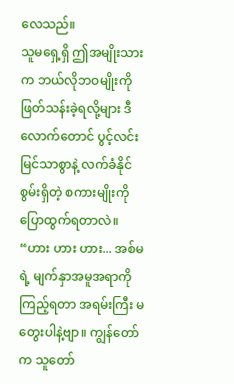လေသည်။
သူမရှေ့ရှိ ဤအမျိုးသားက ဘယ်လိုဘဝမျိုးကို ဖြတ်သန်းခဲ့ရလို့များ ဒီလောက်တောင် ပွင့်လင်းမြင်သာစွာနဲ့ လက်ခံနိုင်စွမ်းရှိတဲ့ စကားမျိုးကို ပြောထွက်ရတာလဲ။
“ဟား ဟား ဟား... အစ်မရဲ့ မျက်နှာအမူအရာကို ကြည့်ရတာ အရမ်းကြီး မတွေးပါနဲ့ဗျာ။ ကျွန်တော်က သူတော်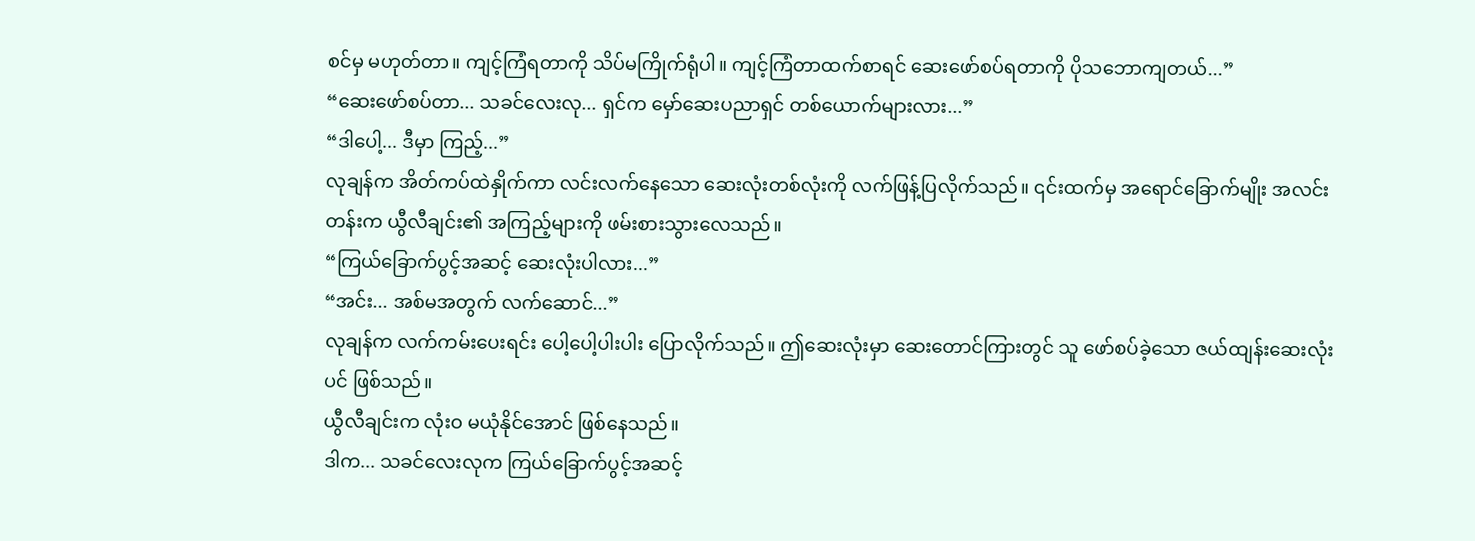စင်မှ မဟုတ်တာ။ ကျင့်ကြံရတာကို သိပ်မကြိုက်ရုံပါ။ ကျင့်ကြံတာထက်စာရင် ဆေးဖော်စပ်ရတာကို ပိုသဘောကျတယ်...”
“ဆေးဖော်စပ်တာ... သခင်လေးလု... ရှင်က မှော်ဆေးပညာရှင် တစ်ယောက်များလား...”
“ဒါပေါ့... ဒီမှာ ကြည့်...”
လုချန်က အိတ်ကပ်ထဲနှိုက်ကာ လင်းလက်နေသော ဆေးလုံးတစ်လုံးကို လက်ဖြန့်ပြလိုက်သည်။ ၎င်းထက်မှ အရောင်ခြောက်မျိုး အလင်းတန်းက ယွီလီချင်း၏ အကြည့်များကို ဖမ်းစားသွားလေသည်။
“ကြယ်ခြောက်ပွင့်အဆင့် ဆေးလုံးပါလား...”
“အင်း... အစ်မအတွက် လက်ဆောင်...”
လုချန်က လက်ကမ်းပေးရင်း ပေါ့ပေါ့ပါးပါး ပြောလိုက်သည်။ ဤဆေးလုံးမှာ ဆေးတောင်ကြားတွင် သူ ဖော်စပ်ခဲ့သော ဇယ်ထျန်းဆေးလုံးပင် ဖြစ်သည်။
ယွီလီချင်းက လုံးဝ မယုံနိုင်အောင် ဖြစ်နေသည်။
ဒါက... သခင်လေးလုက ကြယ်ခြောက်ပွင့်အဆင့်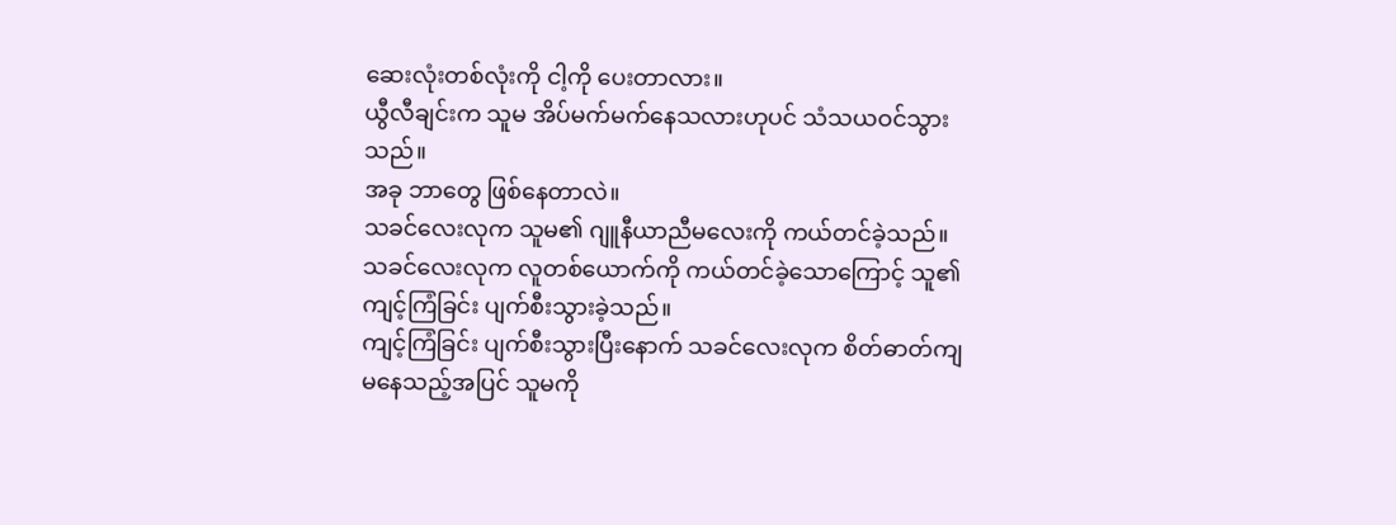ဆေးလုံးတစ်လုံးကို ငါ့ကို ပေးတာလား။
ယွီလီချင်းက သူမ အိပ်မက်မက်နေသလားဟုပင် သံသယဝင်သွားသည်။
အခု ဘာတွေ ဖြစ်နေတာလဲ။
သခင်လေးလုက သူမ၏ ဂျူနီယာညီမလေးကို ကယ်တင်ခဲ့သည်။
သခင်လေးလုက လူတစ်ယောက်ကို ကယ်တင်ခဲ့သောကြောင့် သူ၏ ကျင့်ကြံခြင်း ပျက်စီးသွားခဲ့သည်။
ကျင့်ကြံခြင်း ပျက်စီးသွားပြီးနောက် သခင်လေးလုက စိတ်ဓာတ်ကျမနေသည့်အပြင် သူမကို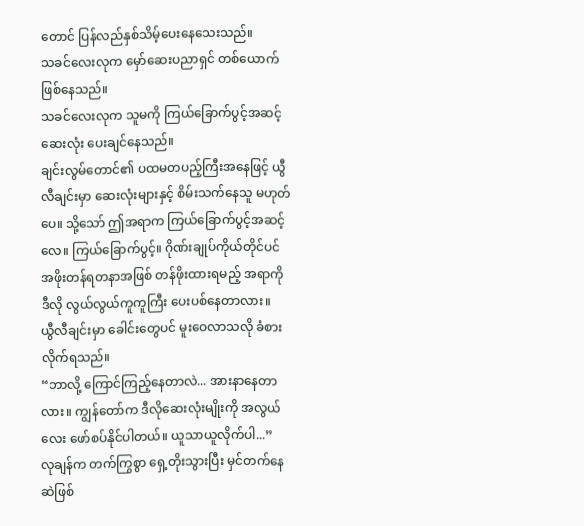တောင် ပြန်လည်နှစ်သိမ့်ပေးနေသေးသည်။
သခင်လေးလုက မှော်ဆေးပညာရှင် တစ်ယောက် ဖြစ်နေသည်။
သခင်လေးလုက သူမကို ကြယ်ခြောက်ပွင့်အဆင့် ဆေးလုံး ပေးချင်နေသည်။
ချင်းလွမ်တောင်၏ ပထမတပည့်ကြီးအနေဖြင့် ယွီလီချင်းမှာ ဆေးလုံးများနှင့် စိမ်းသက်နေသူ မဟုတ်ပေ။ သို့သော် ဤအရာက ကြယ်ခြောက်ပွင့်အဆင့်လေ။ ကြယ်ခြောက်ပွင့်။ ဂိုဏ်းချုပ်ကိုယ်တိုင်ပင် အဖိုးတန်ရတနာအဖြစ် တန်ဖိုးထားရမည့် အရာကို ဒီလို လွယ်လွယ်ကူကူကြီး ပေးပစ်နေတာလား။
ယွီလီချင်းမှာ ခေါင်းတွေပင် မူးဝေလာသလို ခံစားလိုက်ရသည်။
“ဘာလို့ ကြောင်ကြည့်နေတာလဲ... အားနာနေတာလား။ ကျွန်တော်က ဒီလိုဆေးလုံးမျိုးကို အလွယ်လေး ဖော်စပ်နိုင်ပါတယ်။ ယူသာယူလိုက်ပါ...”
လုချန်က တက်ကြွစွာ ရှေ့တိုးသွားပြီး မှင်တက်နေဆဲဖြစ်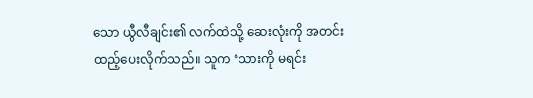သော ယွီလီချင်း၏ လက်ထဲသို့ ဆေးလုံးကို အတင်းထည့်ပေးလိုက်သည်။ သူက ‘သားကို မရင်း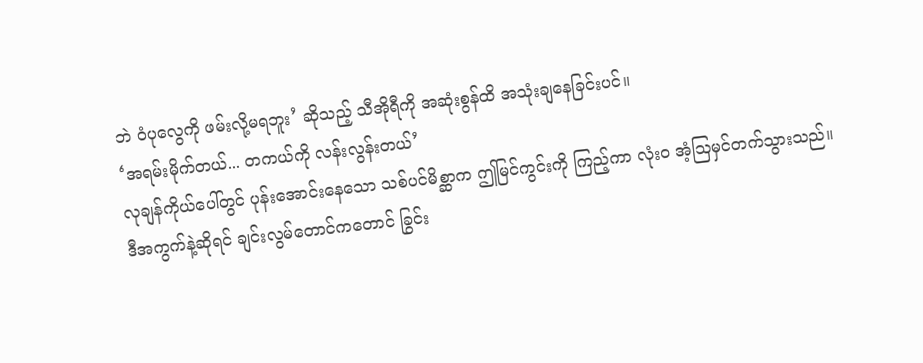ဘဲ ဝံပုလွေကို ဖမ်းလို့မရဘူး’ ဆိုသည့် သီအိုရီကို အဆုံးစွန်ထိ အသုံးချနေခြင်းပင်။
‘အရမ်းမိုက်တယ်... တကယ်ကို လန်းလွန်းတယ်’
လုချန်ကိုယ်ပေါ်တွင် ပုန်းအောင်းနေသော သစ်ပင်မိစ္ဆာက ဤမြင်ကွင်းကို ကြည့်ကာ လုံးဝ အံ့ဩမှင်တက်သွားသည်။
ဒီအကွက်နဲ့ဆိုရင် ချင်းလွမ်တောင်ကတောင် ခြွင်း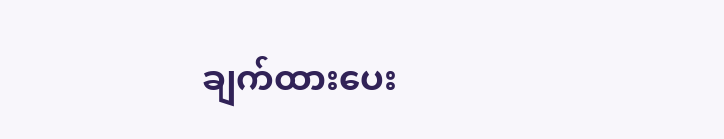ချက်ထားပေး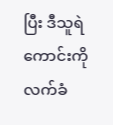ပြီး ဒီသူရဲကောင်းကို လက်ခံ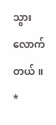သွားလောက်တယ်။
*